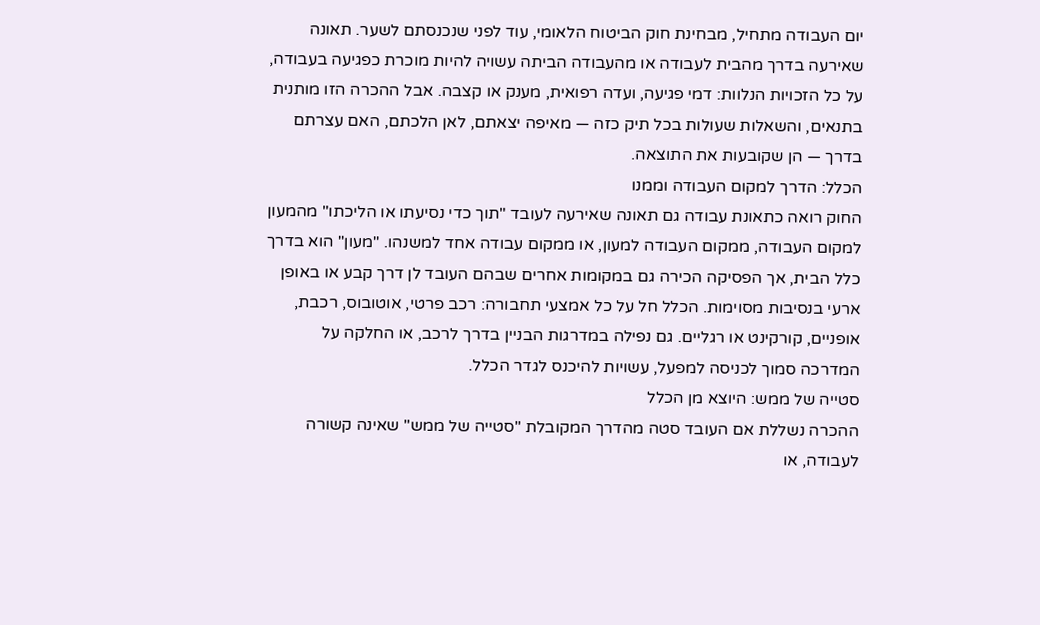יום העבודה מתחיל, מבחינת חוק הביטוח הלאומי, עוד לפני שנכנסתם לשער. תאונה שאירעה בדרך מהבית לעבודה או מהעבודה הביתה עשויה להיות מוכרת כפגיעה בעבודה, על כל הזכויות הנלוות: דמי פגיעה, ועדה רפואית, מענק או קצבה. אבל ההכרה הזו מותנית בתנאים, והשאלות שעולות בכל תיק כזה — מאיפה יצאתם, לאן הלכתם, האם עצרתם בדרך — הן שקובעות את התוצאה.
הכלל: הדרך למקום העבודה וממנו
החוק רואה כתאונת עבודה גם תאונה שאירעה לעובד "תוך כדי נסיעתו או הליכתו" מהמעון למקום העבודה, ממקום העבודה למעון, או ממקום עבודה אחד למשנהו. "מעון" הוא בדרך כלל הבית, אך הפסיקה הכירה גם במקומות אחרים שבהם העובד לן דרך קבע או באופן ארעי בנסיבות מסוימות. הכלל חל על כל אמצעי תחבורה: רכב פרטי, אוטובוס, רכבת, אופניים, קורקינט או רגליים. גם נפילה במדרגות הבניין בדרך לרכב, או החלקה על המדרכה סמוך לכניסה למפעל, עשויות להיכנס לגדר הכלל.
סטייה של ממש: היוצא מן הכלל
ההכרה נשללת אם העובד סטה מהדרך המקובלת "סטייה של ממש" שאינה קשורה לעבודה, או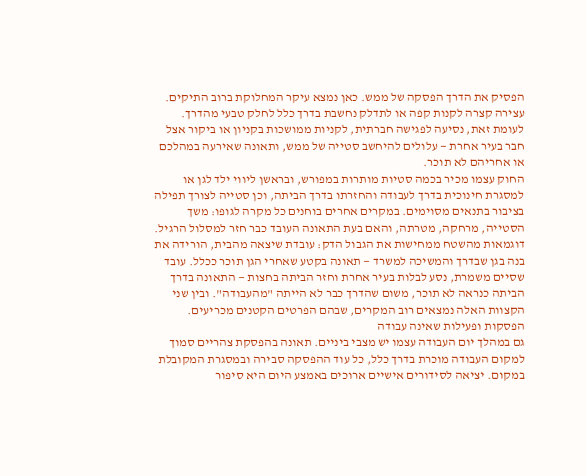הפסיק את הדרך הפסקה של ממש. כאן נמצא עיקר המחלוקת ברוב התיקים. עצירה קצרה לקנות קפה או לתדלק נחשבת בדרך כלל לחלק טבעי מהדרך. לעומת זאת, נסיעה לפגישה חברתית, לקניות ממושכות בקניון או ביקור אצל חבר בעיר אחרת — עלולים להיחשב סטייה של ממש, ותאונה שאירעה במהלכם או אחריהם לא תוכר.
החוק עצמו מכיר בכמה סטיות מותרות במפורש, ובראשן ליווי ילד לגן או למסגרת חינוכית בדרך לעבודה והחזרתו בדרך הביתה, וכן סטייה לצורך תפילה בציבור בתנאים מסוימים. במקרים אחרים בוחנים כל מקרה לגופו: משך הסטייה, מרחקה, מטרתה, והאם בעת התאונה העובד כבר חזר למסלול הרגיל.
דוגמאות מהשטח ממחישות את הגבול הדק: עובדת שיצאה מהבית, הורידה את בנה בגן שבדרך והמשיכה למשרד — תאונה בקטע שאחרי הגן תוכר ככלל. עובד שסיים משמרת, נסע לבלות בעיר אחרת וחזר הביתה בחצות — התאונה בדרך הביתה כנראה לא תוכר, משום שהדרך כבר לא הייתה "מהעבודה". ובין שני הקצוות האלה נמצאים רוב המקרים, שבהם הפרטים הקטנים מכריעים.
הפסקות ופעילות שאינה עבודה
גם במהלך יום העבודה עצמו יש מצבי ביניים. תאונה בהפסקת צהריים סמוך למקום העבודה מוכרת בדרך כלל, כל עוד ההפסקה סבירה ובמסגרת המקובלת במקום. יציאה לסידורים אישיים ארוכים באמצע היום היא סיפור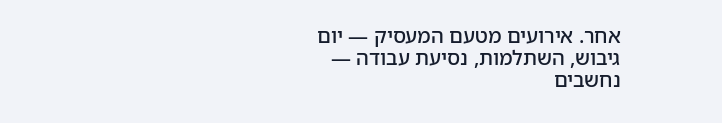אחר. אירועים מטעם המעסיק — יום גיבוש, השתלמות, נסיעת עבודה — נחשבים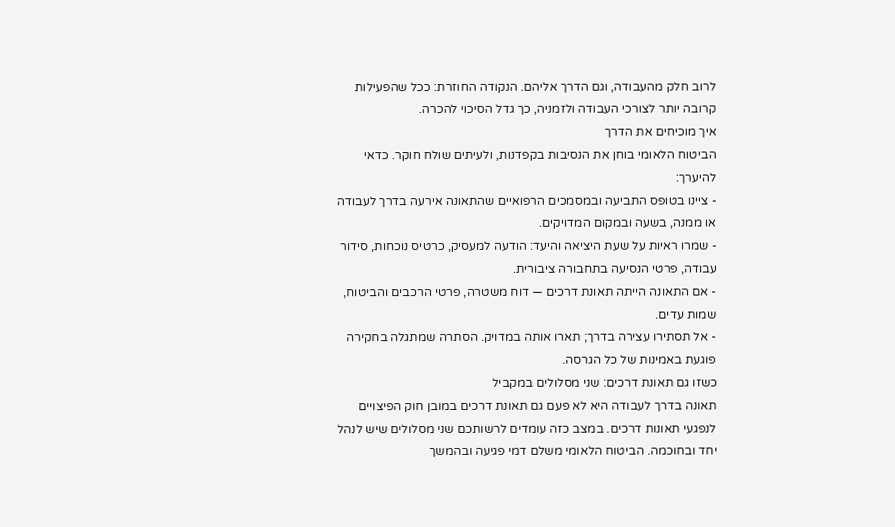לרוב חלק מהעבודה, וגם הדרך אליהם. הנקודה החוזרת: ככל שהפעילות קרובה יותר לצורכי העבודה ולזמניה, כך גדל הסיכוי להכרה.
איך מוכיחים את הדרך
הביטוח הלאומי בוחן את הנסיבות בקפדנות, ולעיתים שולח חוקר. כדאי להיערך:
- ציינו בטופס התביעה ובמסמכים הרפואיים שהתאונה אירעה בדרך לעבודה או ממנה, בשעה ובמקום המדויקים.
- שמרו ראיות על שעת היציאה והיעד: הודעה למעסיק, כרטיס נוכחות, סידור עבודה, פרטי הנסיעה בתחבורה ציבורית.
- אם התאונה הייתה תאונת דרכים — דוח משטרה, פרטי הרכבים והביטוח, שמות עדים.
- אל תסתירו עצירה בדרך; תארו אותה במדויק. הסתרה שמתגלה בחקירה פוגעת באמינות של כל הגרסה.
כשזו גם תאונת דרכים: שני מסלולים במקביל
תאונה בדרך לעבודה היא לא פעם גם תאונת דרכים במובן חוק הפיצויים לנפגעי תאונות דרכים. במצב כזה עומדים לרשותכם שני מסלולים שיש לנהל יחד ובחוכמה. הביטוח הלאומי משלם דמי פגיעה ובהמשך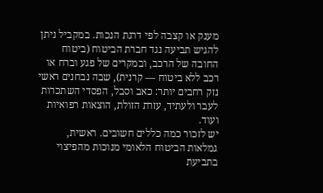מענק או קצבה לפי דרגת הנכות. במקביל ניתן להגיש תביעה נגד חברת הביטוח (ביטוח החובה של הרכב, ובמקרים של פגע וברח או רכב ללא ביטוח — קרנית), שבה נבחנים ראשי נזק רחבים יותר: כאב וסבל, הפסדי השתכרות לעבר ולעתיד, עזרת הזולת, הוצאות רפואיות ועוד.
יש לזכור כמה כללים חשובים. ראשית, גמלאות הביטוח הלאומי מנוכות מהפיצוי בתביעת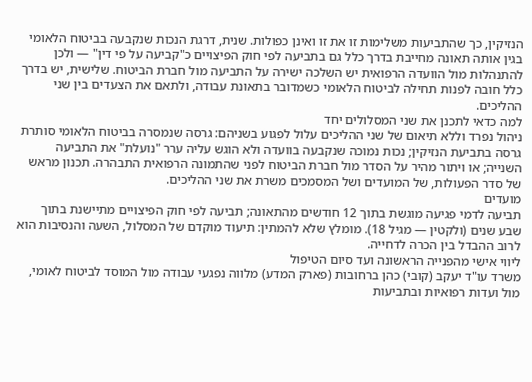הנזיקין, כך שהתביעות משלימות זו את זו ואינן כפולות. שנית, דרגת הנכות שנקבעה בביטוח הלאומי בגין אותה תאונה מחייבת בדרך כלל גם בתביעה לפי חוק הפיצויים כ"קביעה על פי דין" — ולכן להתנהלות מול הוועדה הרפואית יש השלכה ישירה על התביעה מול חברת הביטוח. שלישית, יש בדרך כלל חובה לפנות תחילה לביטוח הלאומי כשמדובר בתאונת עבודה, ולתאם את הצעדים בין שני ההליכים.
למה כדאי לתכנן את שני המסלולים יחד
ניהול נפרד וללא תיאום של שני ההליכים עלול לפגוע בשניהם: גרסה שנמסרה בביטוח הלאומי סותרת גרסה בתביעת הנזיקין; נכות נמוכה שנקבעה בוועדה ולא הוגש עליה ערר "נועלת" את התביעה השנייה; או ויתור מהיר על הסדר מול חברת הביטוח לפני שהתמונה הרפואית התבהרה. תכנון מראש של סדר הפעולות, של המועדים ושל המסמכים משרת את שני ההליכים.
מועדים
תביעה לדמי פגיעה מוגשת בתוך 12 חודשים מהתאונה; תביעה לפי חוק הפיצויים מתיישנת בתוך שבע שנים (ולקטין — מגיל 18). מומלץ שלא להמתין: תיעוד מוקדם של המסלול, השעה והנסיבות הוא לרוב ההבדל בין הכרה לדחייה.
ליווי אישי מהפנייה הראשונה ועד סיום הטיפול
משרד עו"ד יעקב (קובי) כהן ברחובות (פארק המדע) מלווה נפגעי עבודה מול המוסד לביטוח לאומי, מול ועדות רפואיות ובתביעות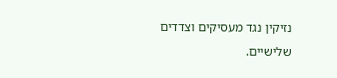נזיקין נגד מעסיקים וצדדים שלישיים.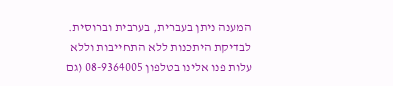המענה ניתן בעברית, בערבית וברוסית. לבדיקת היתכנות ללא התחייבות וללא עלות פנו אלינו בטלפון 08-9364005 (גם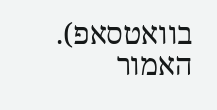בוואטסאפ).
האמור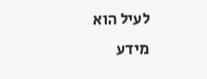לעיל הוא מידע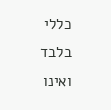כללי בלבד ואינו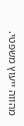מהווה ייעוץ משפטי.